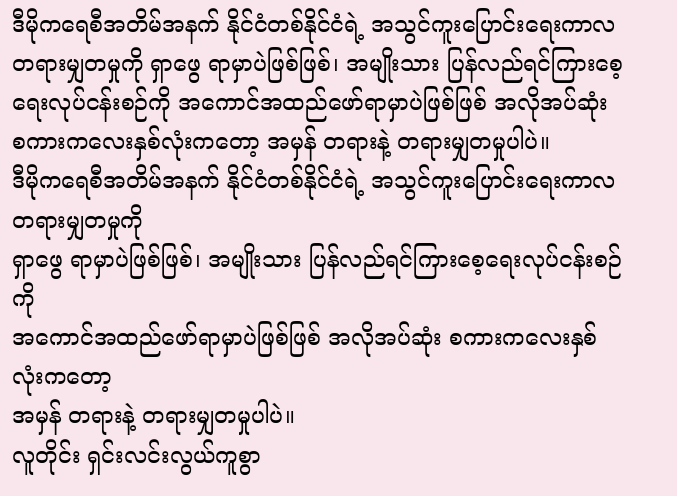ဒီမိုကရေစီအတိမ်အနက် နိုင်ငံတစ်နိုင်ငံရဲ့ အသွင်ကူးပြောင်းရေးကာလ တရားမျှတမှုကို ရှာဖွေ ရာမှာပဲဖြစ်ဖြစ်၊ အမျိုးသား ပြန်လည်ရင်ကြားစေ့ရေးလုပ်ငန်းစဉ်ကို အကောင်အထည်ဖော်ရာမှာပဲဖြစ်ဖြစ် အလိုအပ်ဆုံး စကားကလေးနှစ်လုံးကတော့ အမှန် တရားနဲ့ တရားမျှတမှုပါပဲ။
ဒီမိုကရေစီအတိမ်အနက် နိုင်ငံတစ်နိုင်ငံရဲ့ အသွင်ကူးပြောင်းရေးကာလ တရားမျှတမှုကို
ရှာဖွေ ရာမှာပဲဖြစ်ဖြစ်၊ အမျိုးသား ပြန်လည်ရင်ကြားစေ့ရေးလုပ်ငန်းစဉ်ကို
အကောင်အထည်ဖော်ရာမှာပဲဖြစ်ဖြစ် အလိုအပ်ဆုံး စကားကလေးနှစ်လုံးကတော့
အမှန် တရားနဲ့ တရားမျှတမှုပါပဲ။
လူတိုင်း ရှင်းလင်းလွယ်ကူစွာ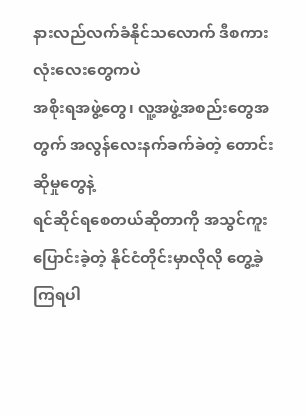နားလည်လက်ခံနိုင်သလောက် ဒီစကားလုံးလေးတွေကပဲ
အစိုးရအဖွဲ့တွေ၊ လူ့အဖွဲ့အစည်းတွေအတွက် အလွန်လေးနက်ခက်ခဲတဲ့ တောင်းဆိုမှုတွေနဲ့
ရင်ဆိုင်ရစေတယ်ဆိုတာကို အသွင်ကူးပြောင်းခဲ့တဲ့ နိုင်ငံတိုင်းမှာလိုလို တွေ့ခဲ့ကြရပါ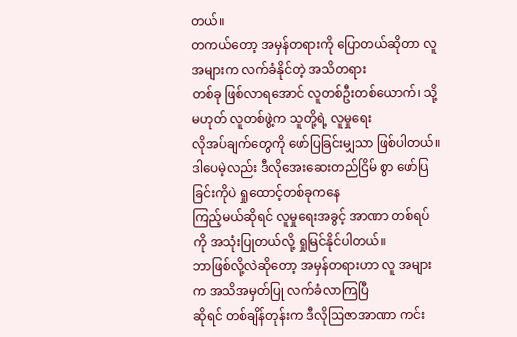တယ်။
တကယ်တော့ အမှန်တရားကို ပြောတယ်ဆိုတာ လူအများက လက်ခံနိုင်တဲ့ အသိတရား
တစ်ခု ဖြစ်လာရအောင် လူတစ်ဦးတစ်ယောက်၊ သို့မဟုတ် လူတစ်ဖွဲ့က သူတို့ရဲ့ လူမှုရေး
လိုအပ်ချက်တွေကို ဖော်ပြခြင်းမျှသာ ဖြစ်ပါတယ်။
ဒါပေမဲ့လည်း ဒီလိုအေးဆေးတည်ငြိမ် စွာ ဖော်ပြခြင်းကိုပဲ ရှုထောင့်တစ်ခုကနေ
ကြည့်မယ်ဆိုရင် လူမှုရေးအခွင့် အာဏာ တစ်ရပ်ကို အသုံးပြုတယ်လို့ ရှုမြင်နိုင်ပါတယ်။
ဘာဖြစ်လို့လဲဆိုတော့ အမှန်တရားဟာ လူ အများက အသိအမှတ်ပြု လက်ခံလာကြပြီ
ဆိုရင် တစ်ချိန်တုန်းက ဒီလိုဩဇာအာဏာ ကင်း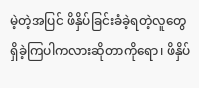မဲ့တဲ့အပြင် ဖိနှိပ်ခြင်းခံခဲ့ရတဲ့လူတွေ
ရှိခဲ့ကြပါကလားဆိုတာကိုရော၊ ဖိနှိပ်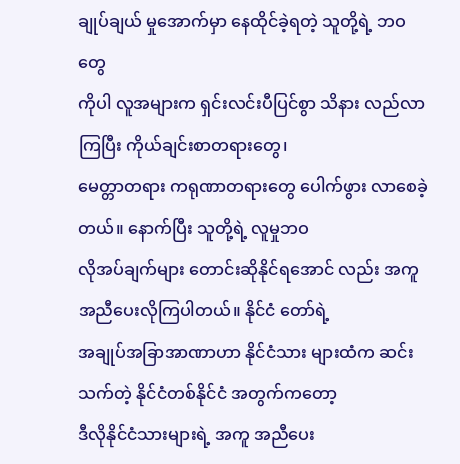ချုပ်ချယ် မှုအောက်မှာ နေထိုင်ခဲ့ရတဲ့ သူတို့ရဲ့ ဘဝတွေ
ကိုပါ လူအများက ရှင်းလင်းပီပြင်စွာ သိနား လည်လာကြပြီး ကိုယ်ချင်းစာတရားတွေ၊
မေတ္တာတရား ကရုဏာတရားတွေ ပေါက်ဖွား လာစေခဲ့တယ်။ နောက်ပြီး သူတို့ရဲ့ လူမှုဘဝ
လိုအပ်ချက်များ တောင်းဆိုနိုင်ရအောင် လည်း အကူအညီပေးလိုကြပါတယ်။ နိုင်ငံ တော်ရဲ့
အချုပ်အခြာအာဏာဟာ နိုင်ငံသား များထံက ဆင်းသက်တဲ့ နိုင်ငံတစ်နိုင်ငံ အတွက်ကတော့
ဒီလိုနိုင်ငံသားများရဲ့ အကူ အညီပေး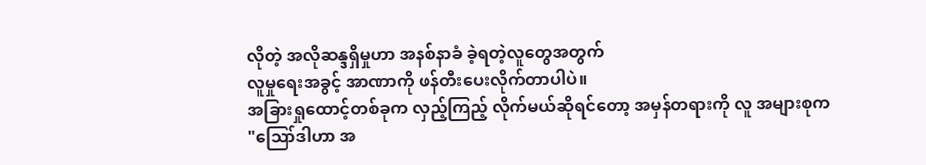လိုတဲ့ အလိုဆန္ဒရှိမှုဟာ အနစ်နာခံ ခဲ့ရတဲ့လူတွေအတွက်
လူမှုရေးအခွင့် အာဏာကို ဖန်တီးပေးလိုက်တာပါပဲ။
အခြားရှုထောင့်တစ်ခုက လှည့်ကြည့် လိုက်မယ်ဆိုရင်တော့ အမှန်တရားကို လူ အများစုက
"ဪဒါဟာ အ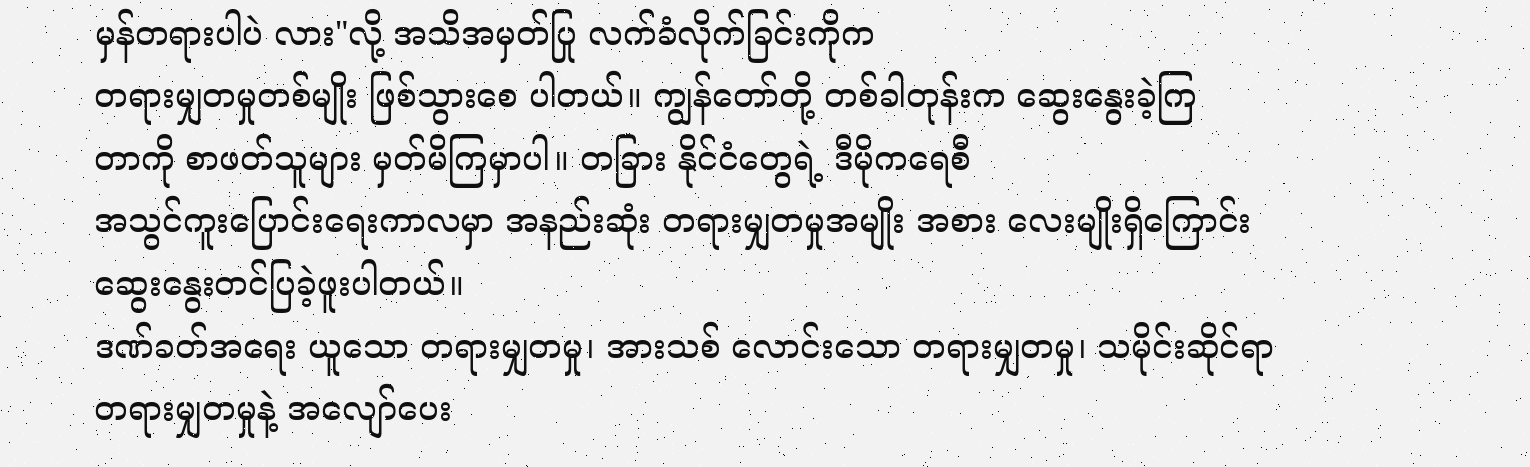မှန်တရားပါပဲ လား"လို့ အသိအမှတ်ပြု လက်ခံလိုက်ခြင်းကိုက
တရားမျှတမှုတစ်မျိုး ဖြစ်သွားစေ ပါတယ်။ ကျွန်တော်တို့ တစ်ခါတုန်းက ဆွေးနွေးခဲ့ကြ
တာကို စာဖတ်သူများ မှတ်မိကြမှာပါ။ တခြား နိုင်ငံတွေရဲ့ ဒီမိုကရေစီ
အသွင်ကူးပြောင်းရေးကာလမှာ အနည်းဆုံး တရားမျှတမှုအမျိုး အစား လေးမျိုးရှိကြောင်း
ဆွေးနွေးတင်ပြခဲ့ဖူးပါတယ်။
ဒဏ်ခတ်အရေး ယူသော တရားမျှတမှု၊ အားသစ် လောင်းသော တရားမျှတမှု၊ သမိုင်းဆိုင်ရာ
တရားမျှတမှုနဲ့ အလျော်ပေး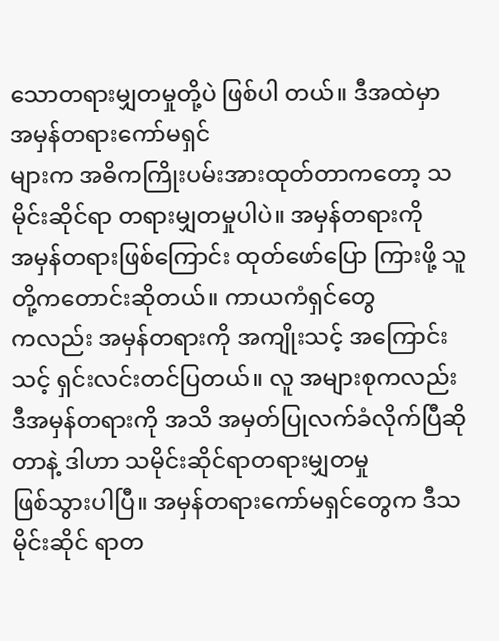သောတရားမျှတမှုတို့ပဲ ဖြစ်ပါ တယ်။ ဒီအထဲမှာ အမှန်တရားကော်မရှင်
များက အဓိကကြိုးပမ်းအားထုတ်တာကတော့ သမိုင်းဆိုင်ရာ တရားမျှတမှုပါပဲ။ အမှန်တရားကို
အမှန်တရားဖြစ်ကြောင်း ထုတ်ဖော်ပြော ကြားဖို့ သူတို့ကတောင်းဆိုတယ်။ ကာယကံရှင်တွေ
ကလည်း အမှန်တရားကို အကျိုးသင့် အကြောင်းသင့် ရှင်းလင်းတင်ပြတယ်။ လူ အများစုကလည်း
ဒီအမှန်တရားကို အသိ အမှတ်ပြုလက်ခံလိုက်ပြီဆိုတာနဲ့ ဒါဟာ သမိုင်းဆိုင်ရာတရားမျှတမှု
ဖြစ်သွားပါပြီ။ အမှန်တရားကော်မရှင်တွေက ဒီသမိုင်းဆိုင် ရာတ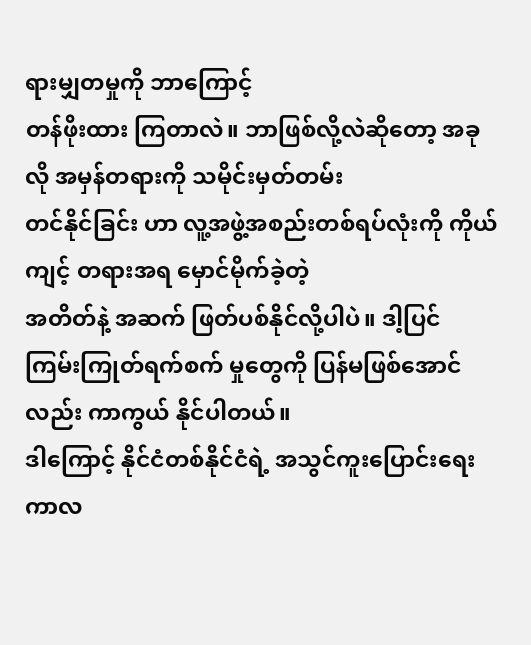ရားမျှတမှုကို ဘာကြောင့်
တန်ဖိုးထား ကြတာလဲ။ ဘာဖြစ်လို့လဲဆိုတော့ အခုလို အမှန်တရားကို သမိုင်းမှတ်တမ်း
တင်နိုင်ခြင်း ဟာ လူ့အဖွဲ့အစည်းတစ်ရပ်လုံးကို ကိုယ်ကျင့် တရားအရ မှောင်မိုက်ခဲ့တဲ့
အတိတ်နဲ့ အဆက် ဖြတ်ပစ်နိုင်လို့ပါပဲ။ ဒါ့ပြင် ကြမ်းကြုတ်ရက်စက် မှုတွေကို ပြန်မဖြစ်အောင်
လည်း ကာကွယ် နိုင်ပါတယ်။
ဒါကြောင့် နိုင်ငံတစ်နိုင်ငံရဲ့ အသွင်ကူးပြောင်းရေးကာလ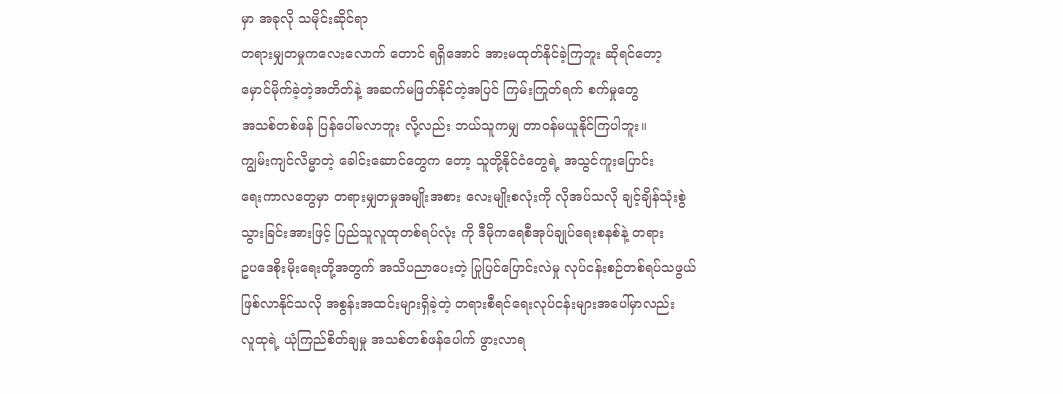မှာ အခုလို သမိုင်းဆိုင်ရာ
တရားမျှတမှုကလေးလောက် တောင် ရရှိအောင် အားမထုတ်နိုင်ခဲ့ကြဘူး ဆိုရင်တော့
မှောင်မိုက်ခဲ့တဲ့အတိတ်နဲ့ အဆက်မဖြတ်နိုင်တဲ့အပြင် ကြမ်းကြုတ်ရက် စက်မှုတွေ
အသစ်တစ်ဖန် ပြန်ပေါ်မလာဘူး လို့လည်း ဘယ်သူကမျှ တာဝန်မယူနိုင်ကြပါဘူး။
ကျွမ်းကျင်လိမ္မာတဲ့ ခေါင်းဆောင်တွေက တော့ သူတို့နိုင်ငံတွေရဲ့ အသွင်ကူးပြောင်း
ရေးကာလတွေမှာ တရားမျှတမှုအမျိုးအစား လေးမျိုးစလုံးကို လိုအပ်သလို ချင့်ချိန်သုံးစွဲ
သွားခြင်းအားဖြင့် ပြည်သူလူထုတစ်ရပ်လုံး ကို ဒီမိုကရေစီအုပ်ချုပ်ရေးစနစ်နဲ့ တရား
ဥပဒေစိုးမိုးရေးတို့အတွက် အသိပညာပေးတဲ့ ပြုပြင်ပြောင်းလဲမှု လုပ်ငန်းစဉ်တစ်ရပ်သဖွယ်
ဖြစ်လာနိုင်သလို အစွန်းအထင်းများရှိခဲ့တဲ့ တရားစီရင်ရေးလုပ်ငန်းများအပေါ်မှာလည်း
လူထုရဲ့ ယုံကြည်စိတ်ချမှု အသစ်တစ်ဖန်ပေါက် ဖွားလာရ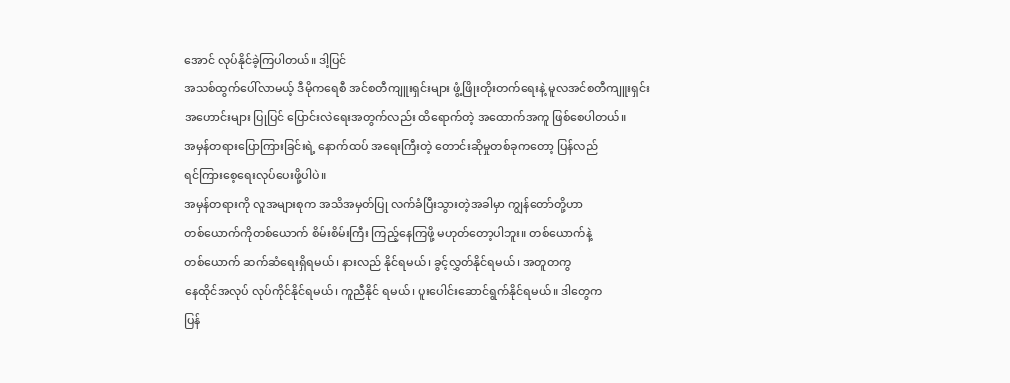အောင် လုပ်နိုင်ခဲ့ကြပါတယ်။ ဒါ့ပြင်
အသစ်ထွက်ပေါ်လာမယ့် ဒီမိုကရေစီ အင်စတီကျူးရှင်းများ ဖွံ့ဖြိုးတိုးတက်ရေးနဲ့ မူလအင်စတီကျူးရှင်း
အဟောင်းများ ပြုပြင် ပြောင်းလဲရေးအတွက်လည်း ထိရောက်တဲ့ အထောက်အကူ ဖြစ်စေပါတယ်။
အမှန်တရားပြောကြားခြင်းရဲ့ နောက်ထပ် အရေးကြီးတဲ့ တောင်းဆိုမှုတစ်ခုကတော့ ပြန်လည်
ရင်ကြားစေ့ရေးလုပ်ပေးဖို့ပါပဲ။
အမှန်တရားကို လူအများစုက အသိအမှတ်ပြု လက်ခံပြီးသွားတဲ့အခါမှာ ကျွန်တော်တို့ဟာ
တစ်ယောက်ကိုတစ်ယောက် စိမ်းစိမ်းကြီး ကြည့်နေကြဖို့ မဟုတ်တော့ပါဘူး။ တစ်ယောက်နဲ့
တစ်ယောက် ဆက်ဆံရေးရှိရမယ်၊ နားလည် နိုင်ရမယ်၊ ခွင့်လွှတ်နိုင်ရမယ်၊ အတူတကွ
နေထိုင်အလုပ် လုပ်ကိုင်နိုင်ရမယ်၊ ကူညီနိုင် ရမယ်၊ ပူးပေါင်းဆောင်ရွက်နိုင်ရမယ်။ ဒါတွေက
ပြန်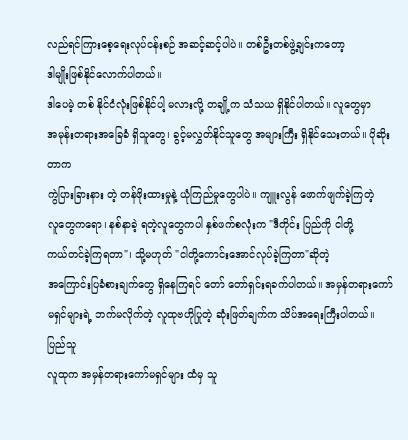လည်ရင်ကြားစေ့ရေးလုပ်ငန်းစဉ် အဆင့်ဆင့်ပါပဲ။ တစ်ဦးတစ်ဖွဲ့ချင်းကတော့
ဒါမျိုးဖြစ်နိုင်လောက်ပါတယ်။
ဒါပေမဲ့ တစ် နိုင်ငံလုံးဖြစ်နိုင်ပါ့ မလားလို့ တချို့က သံသယ ရှိနိုင်ပါတယ်။ လူတွေမှာ
အမုန်းတရားအခြေခံ ရှိသူတွေ၊ ခွင့်မလွှတ်နိုင်သူတွေ အများကြီး ရှိနိုင်သေးတယ်။ ပိုဆိုးတာက
ကွဲပြားခြားနား တဲ့ တန်ဖိုးထားမှုနဲ့ ယုံကြည်မှုတွေပါပဲ။ ကျူးလွန် ဖောက်ဖျက်ခဲ့ကြတဲ့
လူတွေကရော၊ နစ်နာခဲ့ ရတဲ့လူတွေကပါ နှစ်ဖက်စလုံးက "ဒီတိုင်း ပြည်ကို ငါတို့
ကယ်တင်ခဲ့ကြရတာ"၊ သို့မဟုတ် "ငါတို့ကောင်းအောင်လုပ်ခဲ့ကြတာ"ဆိုတဲ့
အကြောင်းပြခံစားချက်တွေ ရှိနေကြရင် တော် တော်ရှင်းရခက်ပါတယ်။ အမှန်တရားကော်
မရှင်များရဲ့ ဘက်မလိုက်တဲ့ လူထုဗဟိုပြုတဲ့ ဆုံးဖြတ်ချက်က သိပ်အရေးကြီးပါတယ်။ ပြည်သူ
လူထုက အမှန်တရားကော်မရှင်များ ထံမှ သူ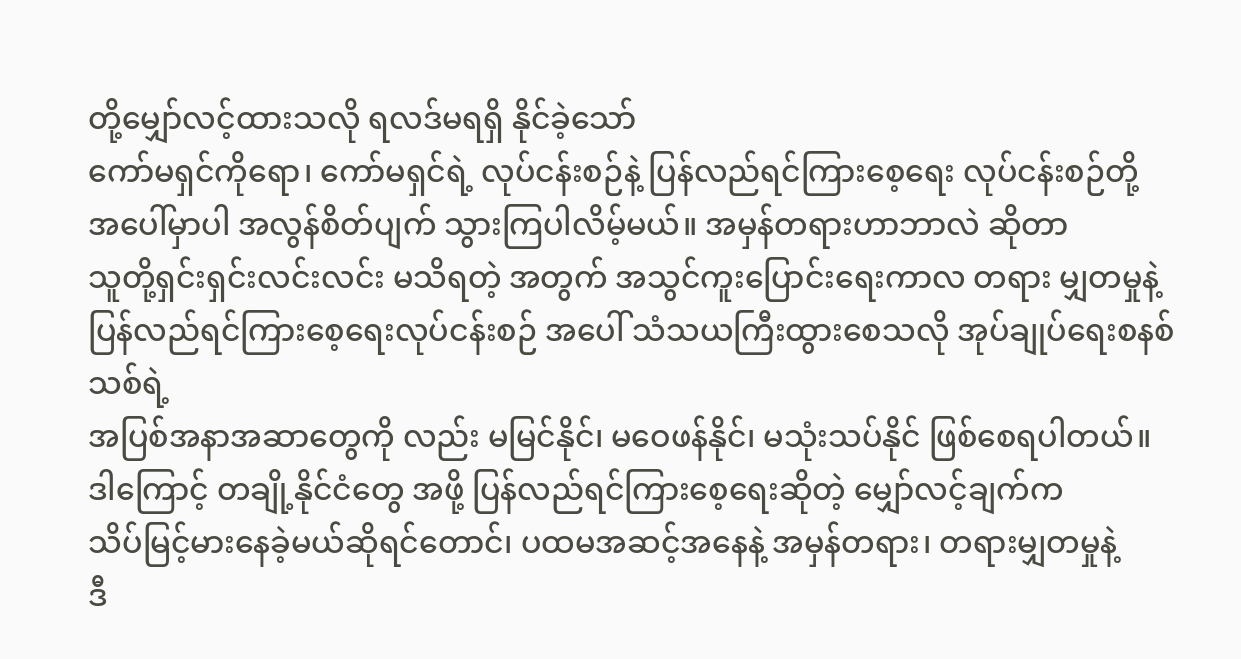တို့မျှော်လင့်ထားသလို ရလဒ်မရရှိ နိုင်ခဲ့သော်
ကော်မရှင်ကိုရော၊ ကော်မရှင်ရဲ့ လုပ်ငန်းစဉ်နဲ့ ပြန်လည်ရင်ကြားစေ့ရေး လုပ်ငန်းစဉ်တို့
အပေါ်မှာပါ အလွန်စိတ်ပျက် သွားကြပါလိမ့်မယ်။ အမှန်တရားဟာဘာလဲ ဆိုတာ
သူတို့ရှင်းရှင်းလင်းလင်း မသိရတဲ့ အတွက် အသွင်ကူးပြောင်းရေးကာလ တရား မျှတမှုနဲ့
ပြန်လည်ရင်ကြားစေ့ရေးလုပ်ငန်းစဉ် အပေါ် သံသယကြီးထွားစေသလို အုပ်ချုပ်ရေးစနစ်သစ်ရဲ့
အပြစ်အနာအဆာတွေကို လည်း မမြင်နိုင်၊ မဝေဖန်နိုင်၊ မသုံးသပ်နိုင် ဖြစ်စေရပါတယ်။
ဒါကြောင့် တချို့နိုင်ငံတွေ အဖို့ ပြန်လည်ရင်ကြားစေ့ရေးဆိုတဲ့ မျှော်လင့်ချက်က
သိပ်မြင့်မားနေခဲ့မယ်ဆိုရင်တောင်၊ ပထမအဆင့်အနေနဲ့ အမှန်တရား၊ တရားမျှတမှုနဲ့
ဒီ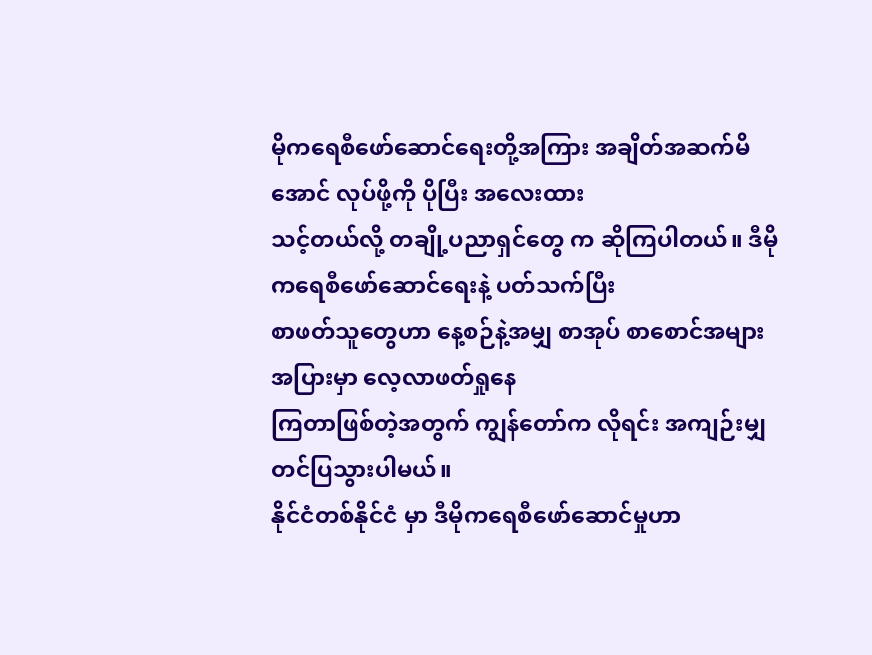မိုကရေစီဖော်ဆောင်ရေးတို့အကြား အချိတ်အဆက်မိအောင် လုပ်ဖို့ကို ပိုပြီး အလေးထား
သင့်တယ်လို့ တချို့ပညာရှင်တွေ က ဆိုကြပါတယ်။ ဒီမိုကရေစီဖော်ဆောင်ရေးနဲ့ ပတ်သက်ပြီး
စာဖတ်သူတွေဟာ နေ့စဉ်နဲ့အမျှ စာအုပ် စာစောင်အများ အပြားမှာ လေ့လာဖတ်ရှုနေ
ကြတာဖြစ်တဲ့အတွက် ကျွန်တော်က လိုရင်း အကျဉ်းမျှ တင်ပြသွားပါမယ်။
နိုင်ငံတစ်နိုင်ငံ မှာ ဒီမိုကရေစီဖော်ဆောင်မှုဟာ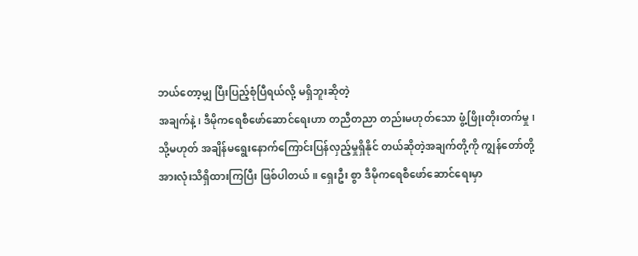ဘယ်တော့မျှ ပြီးပြည့်စုံပြီရယ်လို့ မရှိဘူးဆိုတဲ့
အချက်နဲ့၊ ဒီမိုကရေစီဖော်ဆောင်ရေးဟာ တညီတညာ တည်းမဟုတ်သော ဖွံ့ဖြိုးတိုးတက်မှု၊
သို့မဟုတ် အချိန်မရွေးနောက်ကြောင်းပြန်လှည့်မှုရှိနိုင် တယ်ဆိုတဲ့အချက်တို့ကို ကျွန်တော်တို့
အားလုံးသိရှိထားကြပြီး ဖြစ်ပါတယ်။ ရှေးဦး စွာ ဒီမိုကရေစီဖော်ဆောင်ရေးမှာ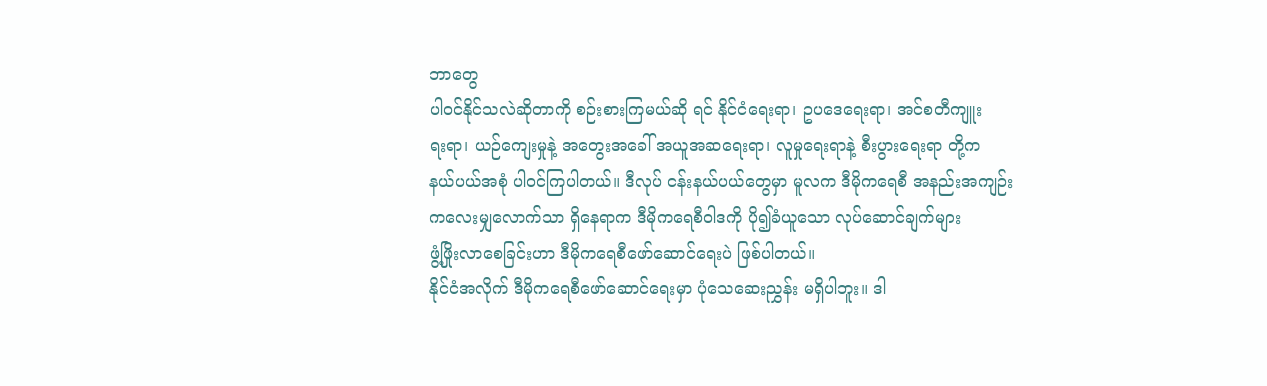ဘာတွေ
ပါ၀င်နိုင်သလဲဆိုတာကို စဉ်းစားကြမယ်ဆို ရင် နိုင်ငံရေးရာ၊ ဥပဒေရေးရာ၊ အင်စတီကျူး
ရးရာ၊ ယဉ်ကျေးမှုနဲ့ အတွေးအခေါ် အယူအဆရေးရာ၊ လူမှုရေးရာနဲ့ စီးပွားရေးရာ တို့က
နယ်ပယ်အစုံ ပါ၀င်ကြပါတယ်။ ဒီလုပ် ငန်းနယ်ပယ်တွေမှာ မူလက ဒီမိုကရေစီ အနည်းအကျဉ်း
ကလေးမျှလောက်သာ ရှိနေရာက ဒီမိုကရေစီဝါဒကို ပို၍ခံယူသော လုပ်ဆောင်ချက်များ
ဖွံ့ဖြိုးလာစေခြင်းဟာ ဒီမိုကရေစီဖော်ဆောင်ရေးပဲ ဖြစ်ပါတယ်။
နိုင်ငံအလိုက် ဒီမိုကရေစီဖော်ဆောင်ရေးမှာ ပုံသေဆေးညွှန်း မရှိပါဘူး။ ဒါ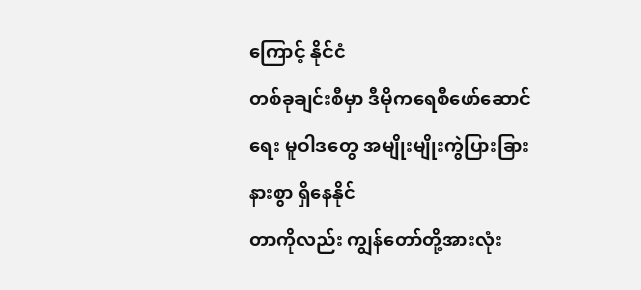ကြောင့် နိုင်ငံ
တစ်ခုချင်းစီမှာ ဒီမိုကရေစီဖော်ဆောင်ရေး မူဝါဒတွေ အမျိုးမျိုးကွဲပြားခြားနားစွာ ရှိနေနိုင်
တာကိုလည်း ကျွန်တော်တို့အားလုံး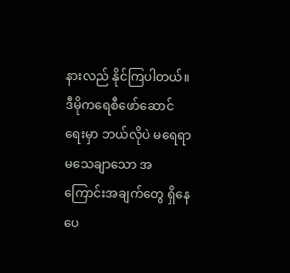နားလည် နိုင်ကြပါတယ်။ ဒီမိုကရေစီဖော်ဆောင်
ရေးမှာ ဘယ်လိုပဲ မရေရာမသေချာသော အကြောင်းအချက်တွေ ရှိနေပေ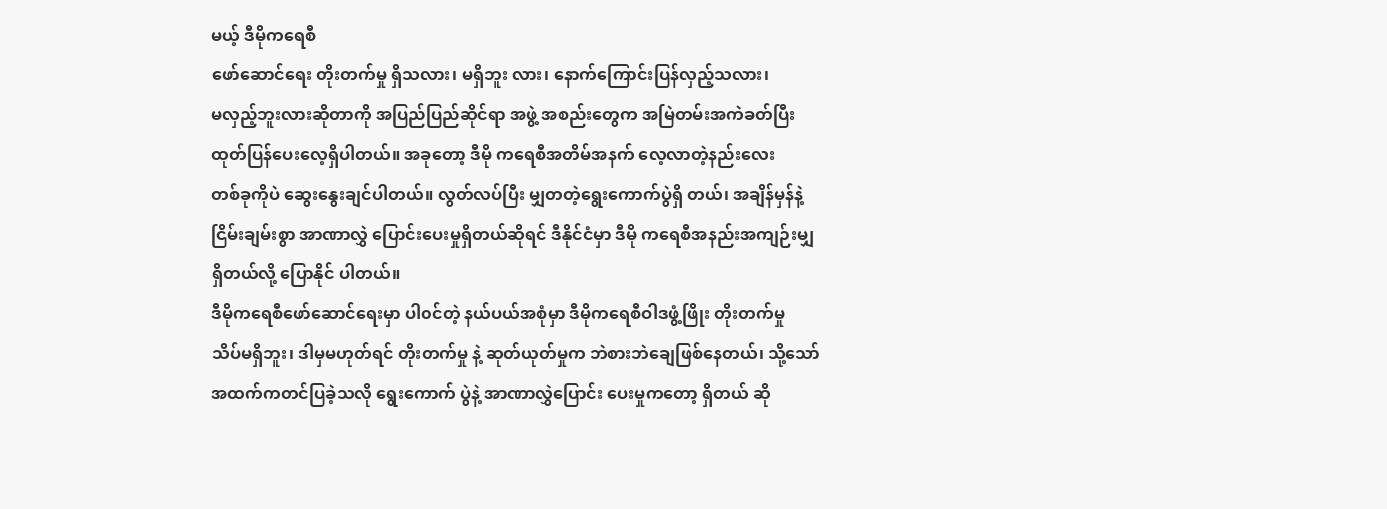မယ့် ဒီမိုကရေစီ
ဖော်ဆောင်ရေး တိုးတက်မှု ရှိသလား၊ မရှိဘူး လား၊ နောက်ကြောင်းပြန်လှည့်သလား၊
မလှည့်ဘူးလားဆိုတာကို အပြည်ပြည်ဆိုင်ရာ အဖွဲ့ အစည်းတွေက အမြဲတမ်းအကဲခတ်ပြီး
ထုတ်ပြန်ပေးလေ့ရှိပါတယ်။ အခုတော့ ဒီမို ကရေစီအတိမ်အနက် လေ့လာတဲ့နည်းလေး
တစ်ခုကိုပဲ ဆွေးနွေးချင်ပါတယ်။ လွတ်လပ်ပြီး မျှတတဲ့ရွေးကောက်ပွဲရှိ တယ်၊ အချိန်မှန်နဲ့
ငြိမ်းချမ်းစွာ အာဏာလွှဲ ပြောင်းပေးမှုရှိတယ်ဆိုရင် ဒီနိုင်ငံမှာ ဒီမို ကရေစီအနည်းအကျဉ်းမျှ
ရှိတယ်လို့ ပြောနိုင် ပါတယ်။
ဒီမိုကရေစီဖော်ဆောင်ရေးမှာ ပါ၀င်တဲ့ နယ်ပယ်အစုံမှာ ဒီမိုကရေစီဝါဒဖွံ့ဖြိုး တိုးတက်မှု
သိပ်မရှိဘူး၊ ဒါမှမဟုတ်ရင် တိုးတက်မှု နဲ့ ဆုတ်ယုတ်မှုက ဘဲစားဘဲချေဖြစ်နေတယ်၊ သို့သော်
အထက်ကတင်ပြခဲ့သလို ရွေးကောက် ပွဲနဲ့ အာဏာလွှဲပြောင်း ပေးမှုကတော့ ရှိတယ် ဆို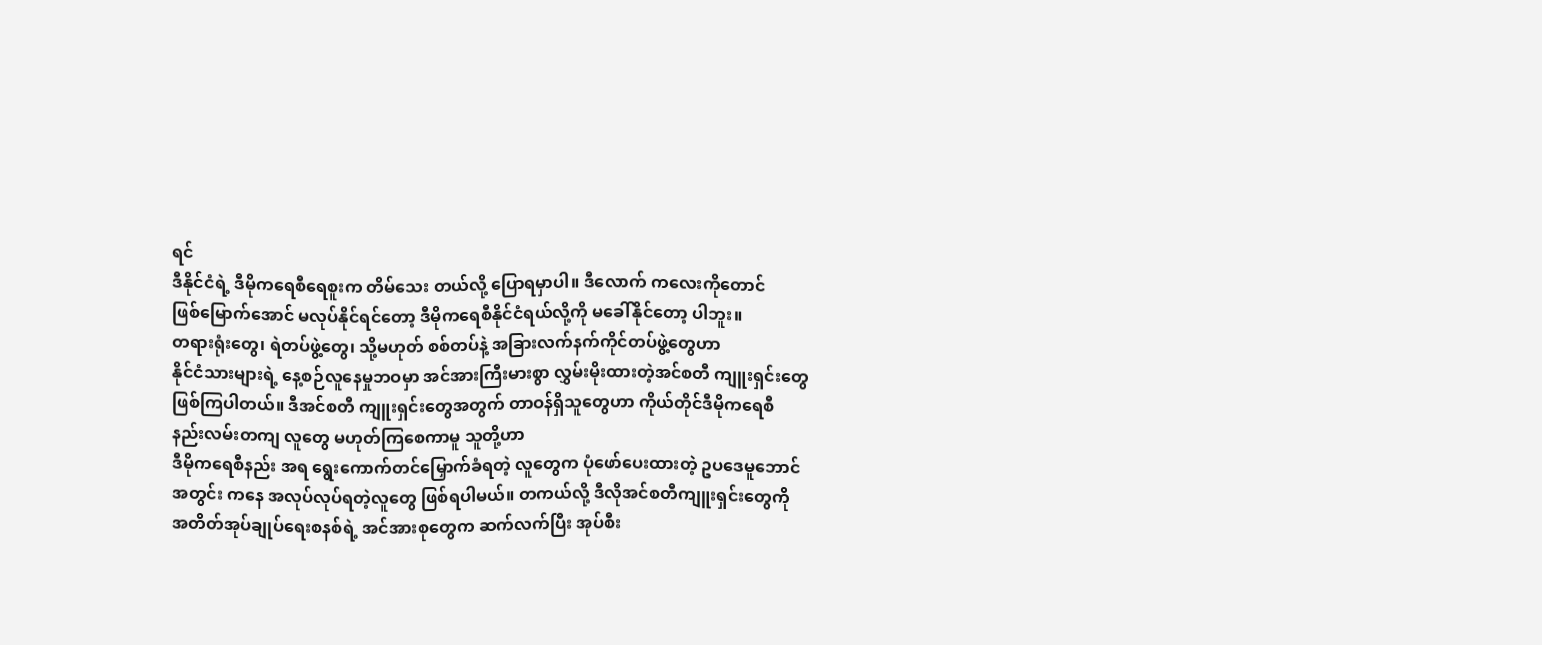ရင်
ဒီနိုင်ငံရဲ့ ဒီမိုကရေစီရေစူးက တိမ်သေး တယ်လို့ ပြောရမှာပါ။ ဒီလောက် ကလေးကိုတောင်
ဖြစ်မြောက်အောင် မလုပ်နိုင်ရင်တော့ ဒီမိုကရေစီနိုင်ငံရယ်လို့ကို မခေါ်နိုင်တော့ ပါဘူး။
တရားရုံးတွေ၊ ရဲတပ်ဖွဲ့တွေ၊ သို့မဟုတ် စစ်တပ်နဲ့ အခြားလက်နက်ကိုင်တပ်ဖွဲ့တွေဟာ
နိုင်ငံသားများရဲ့ နေ့စဉ်လူနေမှုဘဝမှာ အင်အားကြီးမားစွာ လွှမ်းမိုးထားတဲ့အင်စတီ ကျူးရှင်းတွေ
ဖြစ်ကြပါတယ်။ ဒီအင်စတီ ကျူးရှင်းတွေအတွက် တာဝန်ရှိသူတွေဟာ ကိုယ်တိုင်ဒီမိုကရေစီ
နည်းလမ်းတကျ လူတွေ မဟုတ်ကြစေကာမူ သူတို့ဟာ
ဒီမိုကရေစီနည်း အရ ရွေးကောက်တင်မြှောက်ခံရတဲ့ လူတွေက ပုံဖော်ပေးထားတဲ့ ဥပဒေမူဘောင်
အတွင်း ကနေ အလုပ်လုပ်ရတဲ့လူတွေ ဖြစ်ရပါမယ်။ တကယ်လို့ ဒီလိုအင်စတီကျူးရှင်းတွေကို
အတိတ်အုပ်ချုပ်ရေးစနစ်ရဲ့ အင်အားစုတွေက ဆက်လက်ပြီး အုပ်စီး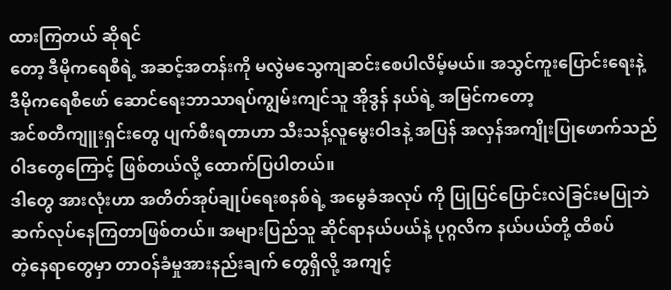ထားကြတယ် ဆိုရင်
တော့ ဒီမိုကရေစီရဲ့ အဆင့်အတန်းကို မလွဲမသွေကျဆင်းစေပါလိမ့်မယ်။ အသွင်ကူးပြောင်းရေးနဲ့
ဒီမိုကရေစီဖော် ဆောင်ရေးဘာသာရပ်ကျွမ်းကျင်သူ အိုဒွန် နယ်ရဲ့ အမြင်ကတော့
အင်စတီကျူးရှင်းတွေ ပျက်စီးရတာဟာ သီးသန့်လူမွေးဝါဒနဲ့ အပြန် အလှန်အကျိုးပြုဖောက်သည်
၀ါဒတွေကြောင့် ဖြစ်တယ်လို့ ထောက်ပြပါတယ်။
ဒါတွေ အားလုံးဟာ အတိတ်အုပ်ချုပ်ရေးစနစ်ရဲ့ အမွေခံအလုပ် ကို ပြုပြင်ပြောင်းလဲခြင်းမပြုဘဲ
ဆက်လုပ်နေကြတာဖြစ်တယ်။ အများပြည်သူ ဆိုင်ရာနယ်ပယ်နဲ့ ပုဂ္ဂလိက နယ်ပယ်တို့ ထိစပ်
တဲ့နေရာတွေမှာ တာဝန်ခံမှုအားနည်းချက် တွေရှိလို့ အကျင့်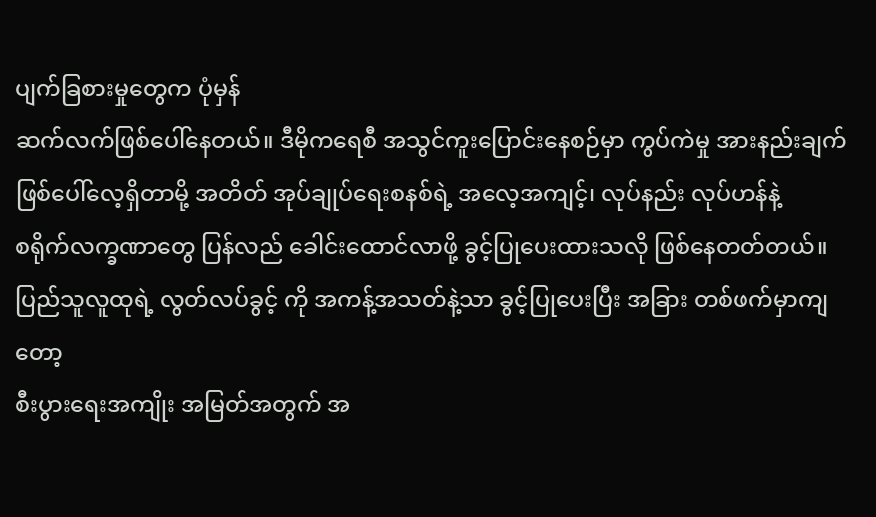ပျက်ခြစားမှုတွေက ပုံမှန်
ဆက်လက်ဖြစ်ပေါ်နေတယ်။ ဒီမိုကရေစီ အသွင်ကူးပြောင်းနေစဉ်မှာ ကွပ်ကဲမှု အားနည်းချက်
ဖြစ်ပေါ်လေ့ရှိတာမို့ အတိတ် အုပ်ချုပ်ရေးစနစ်ရဲ့ အလေ့အကျင့်၊ လုပ်နည်း လုပ်ဟန်နဲ့
စရိုက်လက္ခဏာတွေ ပြန်လည် ခေါင်းထောင်လာဖို့ ခွင့်ပြုပေးထားသလို ဖြစ်နေတတ်တယ်။
ပြည်သူလူထုရဲ့ လွတ်လပ်ခွင့် ကို အကန့်အသတ်နဲ့သာ ခွင့်ပြုပေးပြီး အခြား တစ်ဖက်မှာကျတော့
စီးပွားရေးအကျိုး အမြတ်အတွက် အ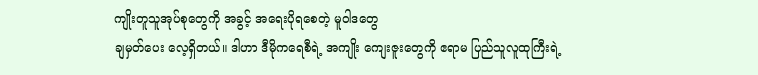ကျိုးတူသူအုပ်စုတွေကို အခွင့် အရေးပိုရစေတဲ့ မူဝါဒတွေ
ချမှတ်ပေး လေ့ရှိတယ်။ ဒါဟာ ဒီမိုကရေစီရဲ့ အကျိုး ကျေးဇူးတွေကို ဧရာမ ပြည်သူလူထုကြီးရဲ့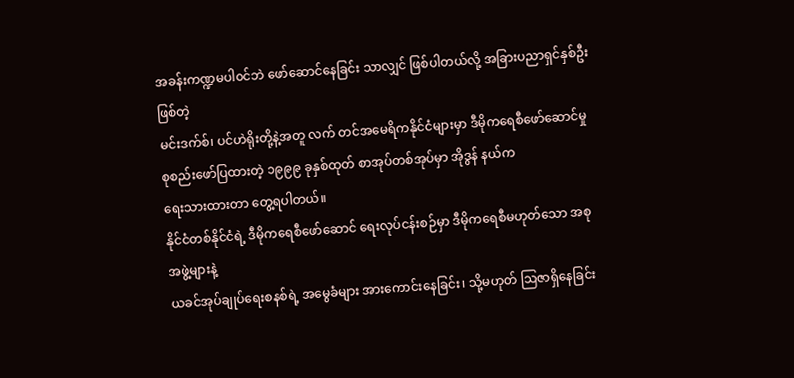အခန်းကဏ္ဍမပါ၀င်ဘဲ ဖော်ဆောင်နေခြင်း သာလျှင် ဖြစ်ပါတယ်လို့ အခြားပညာရှင်နှစ်ဦး ဖြစ်တဲ့
မင်းဒက်စ်၊ ပင်ဟဲရိုးတို့နဲ့အတူ လက် တင်အမေရိကနိုင်ငံများမှာ ဒီမိုကရေစီဖော်ဆောင်မှု
စုစည်းဖော်ပြထားတဲ့ ၁၉၉၉ ခုနှစ်ထုတ် စာအုပ်တစ်အုပ်မှာ အိုဒွန် နယ်က
ရေးသားထားတာ တွေ့ရပါတယ်။
နိုင်ငံတစ်နိုင်ငံရဲ့ ဒီမိုကရေစီဖော်ဆောင် ရေးလုပ်ငန်းစဉ်မှာ ဒီမိုကရေစီမဟုတ်သော အစုအဖွဲ့များနဲ့
ယခင်အုပ်ချုပ်ရေးစနစ်ရဲ့ အမွေခံများ အားကောင်းနေခြင်း၊ သို့မဟုတ် ဩဇာရှိနေခြင်း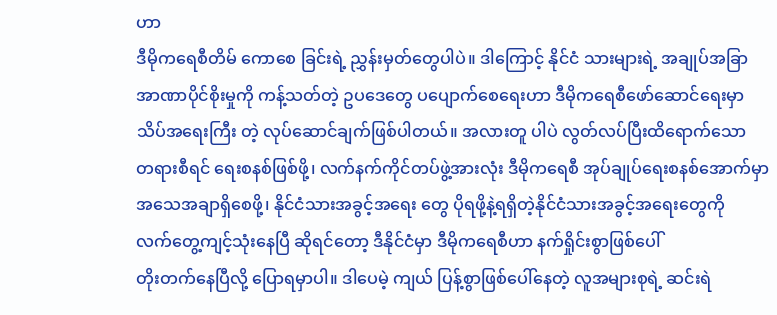ဟာ
ဒီမိုကရေစီတိမ် ကောစေ ခြင်းရဲ့ ညွှန်းမှတ်တွေပါပဲ။ ဒါကြောင့် နိုင်ငံ သားများရဲ့ အချုပ်အခြာ
အာဏာပိုင်စိုးမှုကို ကန့်သတ်တဲ့ ဥပဒေတွေ ပပျောက်စေရေးဟာ ဒီမိုကရေစီဖော်ဆောင်ရေးမှာ
သိပ်အရေးကြီး တဲ့ လုပ်ဆောင်ချက်ဖြစ်ပါတယ်။ အလားတူ ပါပဲ လွတ်လပ်ပြီးထိရောက်သော
တရားစီရင် ရေးစနစ်ဖြစ်ဖို့၊ လက်နက်ကိုင်တပ်ဖွဲ့အားလုံး ဒီမိုကရေစီ အုပ်ချုပ်ရေးစနစ်အောက်မှာ
အသေအချာရှိစေဖို့၊ နိုင်ငံသားအခွင့်အရေး တွေ ပိုရဖို့နဲ့ရရှိတဲ့နိုင်ငံသားအခွင့်အရေးတွေကို
လက်တွေ့ကျင့်သုံးနေပြီ ဆိုရင်တော့ ဒီနိုင်ငံမှာ ဒီမိုကရေစီဟာ နက်ရှိုင်းစွာဖြစ်ပေါ်
တိုးတက်နေပြီလို့ ပြောရမှာပါ။ ဒါပေမဲ့ ကျယ် ပြန့်စွာဖြစ်ပေါ်နေတဲ့ လူအများစုရဲ့ ဆင်းရဲ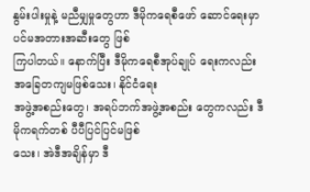နွမ်းပါးမှုနဲ့ မညီမျှမှုတွေဟာ ဒီမိုကရေစီဖော် ဆောင်ရေးမှာ ပင်မအတားအဆီးတွေ ဖြစ်
ကြပါတယ်။ နောက်ပြီး ဒီမိုကရေစီအုပ်ချုပ် ရေးကလည်း အခြေတကျမဖြစ်သေး၊ နိုင်ငံရေး
အဖွဲ့အစည်းတွေ၊ အရပ်ဘက်အဖွဲ့အစည်း တွေကလည်း ဒီမိုကရက်တစ် ပီပီပြင်ပြင်မဖြစ်
သေး၊ အဲဒီအချိန်မှာ ဒီ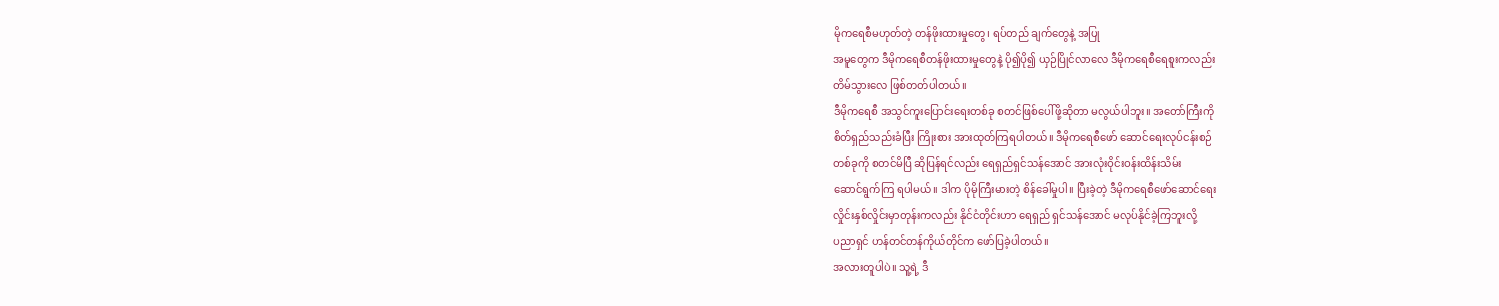မိုကရေစီမဟုတ်တဲ့ တန်ဖိုးထားမှုတွေ၊ ရပ်တည် ချက်တွေနဲ့ အပြု
အမူတွေက ဒီမိုကရေစီတန်ဖိုးထားမှုတွေနဲ့ ပို၍ပို၍ ယှဉ်ပြိုင်လာလေ ဒီမိုကရေစီရေစူးကလည်း
တိမ်သွားလေ ဖြစ်တတ်ပါတယ်။
ဒီမိုကရေစီ အသွင်ကူးပြောင်းရေးတစ်ခု စတင်ဖြစ်ပေါ်ဖို့ဆိုတာ မလွယ်ပါဘူး။ အတော်ကြီးကို
စိတ်ရှည်သည်းခံပြီး ကြိုးစား အားထုတ်ကြရပါတယ်။ ဒီမိုကရေစီဖော် ဆောင်ရေးလုပ်ငန်းစဉ်
တစ်ခုကို စတင်မိပြီ ဆိုပြန်ရင်လည်း ရေရှည်ရှင်သန်အောင် အားလုံးဝိုင်းဝန်းထိန်းသိမ်း
ဆောင်ရွက်ကြ ရပါမယ်။ ဒါက ပိုမိုကြီးမားတဲ့ စိန်ခေါ်မှုပါ။ ပြီးခဲ့တဲ့ ဒီမိုကရေစီဖော်ဆောင်ရေး
လှိုင်းနှစ်လှိုင်းမှာတုန်းကလည်း နိုင်ငံတိုင်းဟာ ရေရှည် ရှင်သန်အောင် မလုပ်နိုင်ခဲ့ကြဘူးလို့
ပညာရှင် ဟန်တင်တန်ကိုယ်တိုင်က ဖော်ပြခဲ့ပါတယ်။
အလားတူပါပဲ။ သူ့ရဲ့ ဒီ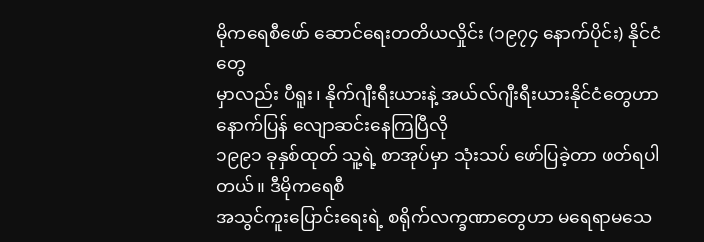မိုကရေစီဖော် ဆောင်ရေးတတိယလှိုင်း (၁၉၇၄ နောက်ပိုင်း) နိုင်ငံတွေ
မှာလည်း ပီရူး၊ နိုက်ဂျီးရီးယားနဲ့ အယ်လ်ဂျီးရီးယားနိုင်ငံတွေဟာ နောက်ပြန် လျောဆင်းနေကြပြီလို
၁၉၉၁ ခုနှစ်ထုတ် သူ့ရဲ့ စာအုပ်မှာ သုံးသပ် ဖော်ပြခဲ့တာ ဖတ်ရပါ တယ်။ ဒီမိုကရေစီ
အသွင်ကူးပြောင်းရေးရဲ့ စရိုက်လက္ခဏာတွေဟာ မရေရာမသေ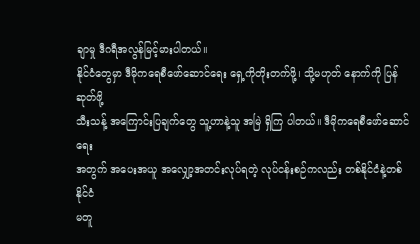ချာမှု ဒီဂရီအလွန်မြင့်မားပါတယ်။
နိုင်ငံတွေမှာ ဒီမိုကရေစီဖော်ဆောင်ရေး ရှေ့ကိုတိုးတက်ဖို့၊ သို့မဟုတ် နောက်ကို ပြန်ဆုတ်ဖို့
သီးသန့် အကြောင်းပြချက်တွေ သူ့ဟာနဲ့သူ အမြဲ ရှိကြ ပါတယ်။ ဒီမိုကရေစီဖော်ဆောင်ရေး
အတွက် အပေးအယူ အလျှော့အတင်းလုပ်ရတဲ့ လုပ်ငန်းစဉ်ကလည်း တစ်နိုင်ငံနဲ့တစ်နိုင်ငံ
မတူ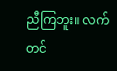ညီကြဘူး။ လက်တင်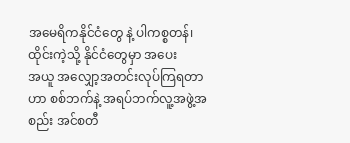အမေရိကနိုင်ငံတွေ နဲ့ ပါကစ္စတန်၊ ထိုင်းကဲ့သို့ နိုင်ငံတွေမှာ အပေး
အယူ အလျှော့အတင်းလုပ်ကြရတာဟာ စစ်ဘက်နဲ့ အရပ်ဘက်လူ့အဖွဲ့အစည်း အင်စတီ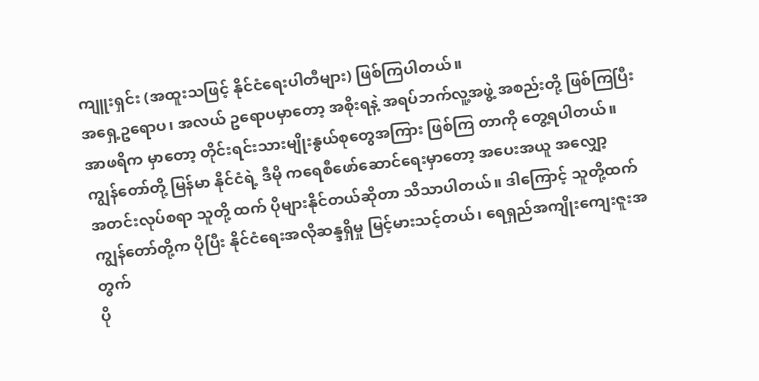ကျူးရှင်း (အထူးသဖြင့် နိုင်ငံရေးပါတီများ) ဖြစ်ကြပါတယ်။
အရှေ့ဥရောပ၊ အလယ် ဥရောပမှာတော့ အစိုးရနဲ့ အရပ်ဘက်လူ့အဖွဲ့ အစည်းတို့ ဖြစ်ကြပြီး
အာဖရိက မှာတော့ တိုင်းရင်းသားမျိုးနွယ်စုတွေအကြား ဖြစ်ကြ တာကို တွေ့ရပါတယ်။
ကျွန်တော်တို့ မြန်မာ နိုင်ငံရဲ့ ဒီမို ကရေစီဖော်ဆောင်ရေးမှာတော့ အပေးအယူ အလျှော့
အတင်းလုပ်စရာ သူတို့ ထက် ပိုများနိုင်တယ်ဆိုတာ သိသာပါတယ်။ ဒါကြောင့် သူတို့ထက်
ကျွန်တော်တို့က ပိုပြီး နိုင်ငံရေးအလိုဆန္ဒရှိမှု မြင့်မားသင့်တယ်၊ ရေရှည်အကျိုးကျေးဇူးအတွက်
ပို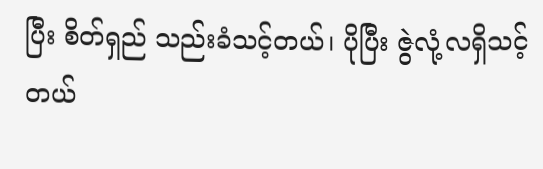ပြီး စိတ်ရှည် သည်းခံသင့်တယ်၊ ပိုပြီး ဇွဲလုံ့လရှိသင့်တယ်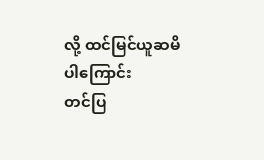လို့ ထင်မြင်ယူဆမိပါကြောင်း
တင်ပြ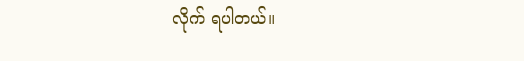လိုက် ရပါတယ်။